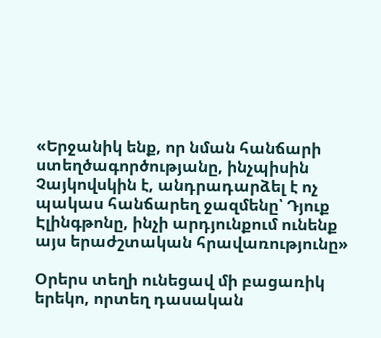«Երջանիկ ենք, որ նման հանճարի ստեղծագործությանը, ինչպիսին Չայկովսկին է, անդրադարձել է ոչ պակաս հանճարեղ ջազմենը՝ Դյուք Էլինգթոնը, ինչի արդյունքում ունենք այս երաժշտական հրավառությունը»

Օրերս տեղի ունեցավ մի բացառիկ երեկո, որտեղ դասական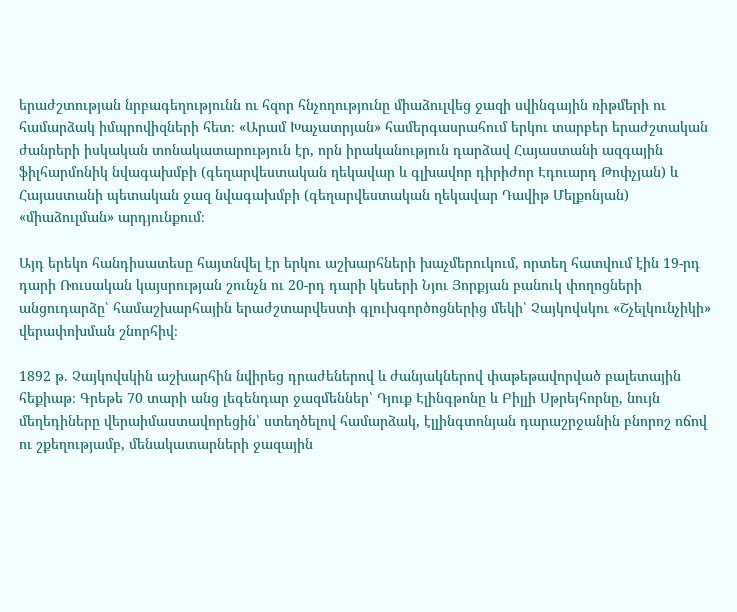երաժշտության նրբագեղությունն ու հզոր հնչողությունը միաձուլվեց ջազի սվինգային ռիթմերի ու համարձակ իմպրովիզների հետ։ «Արամ Խաչատրյան» համերգասրահում երկու տարբեր երաժշտական ժանրերի իսկական տոնակատարություն էր, որն իրականություն դարձավ Հայաստանի ազգային ֆիլհարմոնիկ նվագախմբի (գեղարվեստական ղեկավար և գլխավոր դիրիժոր Էդուարդ Թոփչյան) և Հայաստանի պետական ջազ նվագախմբի (գեղարվեստական ղեկավար Դավիթ Մելքոնյան) «միաձուլման» արդյունքում։

Այդ երեկո հանդիսատեսը հայտնվել էր երկու աշխարհների խաչմերուկում, որտեղ հատվում էին 19-րդ դարի Ռուսական կայսրության շունչն ու 20-րդ դարի կեսերի Նյու Յորքյան բանուկ փողոցների անցուդարձը՝ համաշխարհային երաժշտարվեստի գլուխգործոցներից մեկի՝ Չայկովսկու «Շչելկունչիկի» վերափոխման շնորհիվ։

1892 թ. Չայկովսկին աշխարհին նվիրեց դրաժեներով և ժանյակներով փաթեթավորված բալետային հեքիաթ։ Գրեթե 70 տարի անց լեգենդար ջազմեններ՝ Դյուք Էլինգթոնը և Բիլլի Սթրեյհորնը, նույն մեղեդիները վերաիմաստավորեցին՝ ստեղծելով համարձակ, էլլինգտոնյան դարաշրջանին բնորոշ ոճով ու շքեղությամբ, մենակատարների ջազային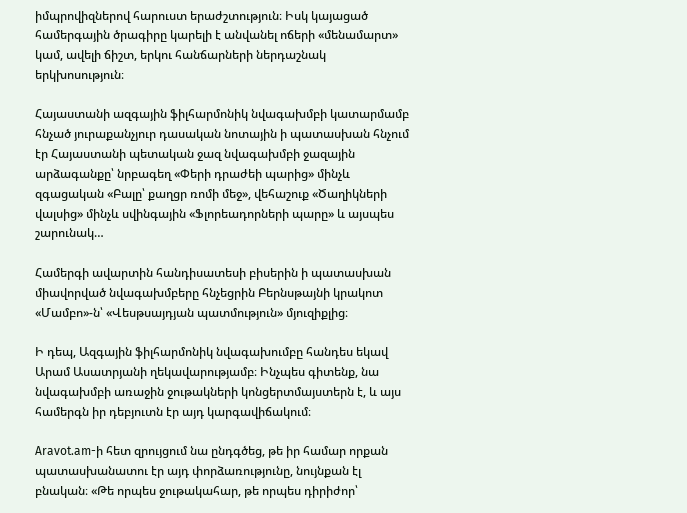իմպրովիզներով հարուստ երաժշտություն։ Իսկ կայացած համերգային ծրագիրը կարելի է անվանել ոճերի «մենամարտ» կամ, ավելի ճիշտ, երկու հանճարների ներդաշնակ երկխոսություն։

Հայաստանի ազգային ֆիլհարմոնիկ նվագախմբի կատարմամբ հնչած յուրաքանչյուր դասական նոտային ի պատասխան հնչում էր Հայաստանի պետական ջազ նվագախմբի ջազային արձագանքը՝ նրբագեղ «Փերի դրաժեի պարից» մինչև զգացական «Բալը՝ քաղցր ռոմի մեջ», վեհաշուք «Ծաղիկների վալսից» մինչև սվինգային «Ֆլորեադորների պարը» և այսպես շարունակ…

Համերգի ավարտին հանդիսատեսի բիսերին ի պատասխան միավորված նվագախմբերը հնչեցրին Բերնսթայնի կրակոտ «Մամբո»-ն՝ «Վեսթսայդյան պատմություն» մյուզիքլից։

Ի դեպ, Ազգային ֆիլհարմոնիկ նվագախումբը հանդես եկավ Արամ Ասատրյանի ղեկավարությամբ։ Ինչպես գիտենք, նա նվագախմբի առաջին ջութակների կոնցերտմայստերն է, և այս համերգն իր դեբյուտն էր այդ կարգավիճակում։

Aravot.am-ի հետ զրույցում նա ընդգծեց, թե իր համար որքան պատասխանատու էր այդ փորձառությունը, նույնքան էլ բնական։ «Թե որպես ջութակահար, թե որպես դիրիժոր՝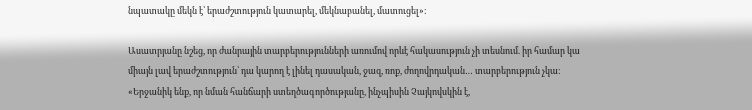նպատակը մեկն է՝ երաժշտություն կատարել, մեկնաբանել, մատուցել»։

Ասատրյանը նշեց, որ ժանրային տարբերությունների առումով որևէ հակասություն չի տեսնում. իր համար կա միայն լավ երաժշտություն՝ դա կարող է լինել դասական, ջազ, ռոք, ժողովրդական… տարբերություն չկա։ «Երջանիկ ենք, որ նման հանճարի ստեղծագործությանը, ինչպիսին Չայկովսկին է,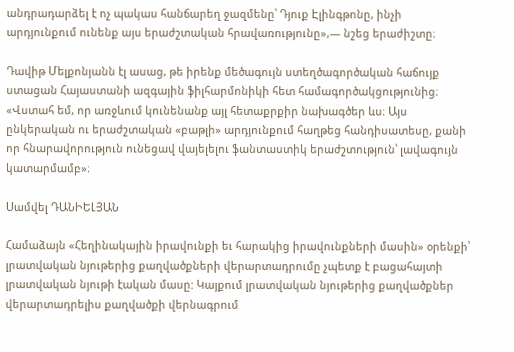անդրադարձել է ոչ պակաս հանճարեղ ջազմենը՝ Դյուք Էլինգթոնը, ինչի արդյունքում ունենք այս երաժշտական հրավառությունը»,— նշեց երաժիշտը։

Դավիթ Մելքոնյանն էլ ասաց, թե իրենք մեծագույն ստեղծագործական հաճույք ստացան Հայաստանի ազգային ֆիլհարմոնիկի հետ համագործակցությունից։ «Վստահ եմ, որ առջևում կունենանք այլ հետաքրքիր նախագծեր ևս։ Այս ընկերական ու երաժշտական «բաթլի» արդյունքում հաղթեց հանդիսատեսը, քանի որ հնարավորություն ունեցավ վայելելու ֆանտաստիկ երաժշտություն՝ լավագույն կատարմամբ»։

Սամվել ԴԱՆԻԵԼՅԱՆ

Համաձայն «Հեղինակային իրավունքի եւ հարակից իրավունքների մասին» օրենքի՝ լրատվական նյութերից քաղվածքների վերարտադրումը չպետք է բացահայտի լրատվական նյութի էական մասը: Կայքում լրատվական նյութերից քաղվածքներ վերարտադրելիս քաղվածքի վերնագրում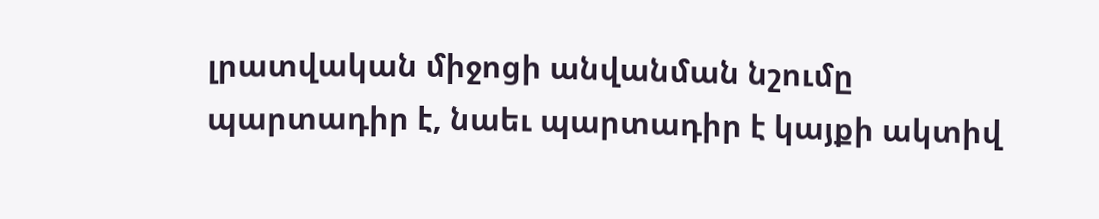լրատվական միջոցի անվանման նշումը պարտադիր է, նաեւ պարտադիր է կայքի ակտիվ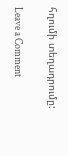հղումի տեղադրումը:

Leave a Comment